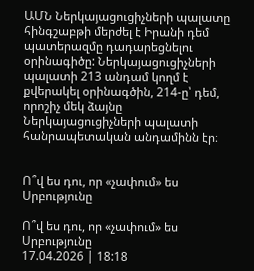ԱՄՆ Ներկայացուցիչների պալատը հինգշաբթի մերժել է Իրանի դեմ պատերազմը դադարեցնելու օրինագիծը: Ներկայացուցիչների պալատի 213 անդամ կողմ է քվերակել օրինագծին, 214-ը՝ դեմ, որոշիչ մեկ ձայնը Ներկայացուցիչների պալատի հանրապետական անդամինն էր։


Ո՞վ ես դու, որ «չափում» ես Սրբությունը

Ո՞վ ես դու, որ «չափում» ես Սրբությունը
17.04.2026 | 18:18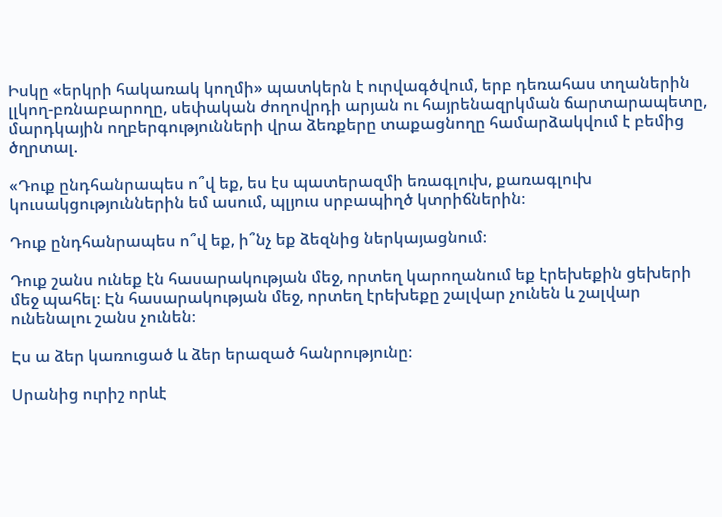Իսկը «երկրի հակառակ կողմի» պատկերն է ուրվագծվում, երբ դեռահաս տղաներին լլկող-բռնաբարողը, սեփական ժողովրդի արյան ու հայրենազրկման ճարտարապետը, մարդկային ողբերգությունների վրա ձեռքերը տաքացնողը համարձակվում է բեմից ծղրտալ.

«Դուք ընդհանրապես ո՞վ եք, ես էս պատերազմի եռագլուխ, քառագլուխ կուսակցություններին եմ ասում, պլյուս սրբապիղծ կտրիճներին։

Դուք ընդհանրապես ո՞վ եք, ի՞նչ եք ձեզնից ներկայացնում։

Դուք շանս ունեք էն հասարակության մեջ, որտեղ կարողանում եք էրեխեքին ցեխերի մեջ պահել։ Էն հասարակության մեջ, որտեղ էրեխեքը շալվար չունեն և շալվար ունենալու շանս չունեն։

Էս ա ձեր կառուցած և ձեր երազած հանրությունը։

Սրանից ուրիշ որևէ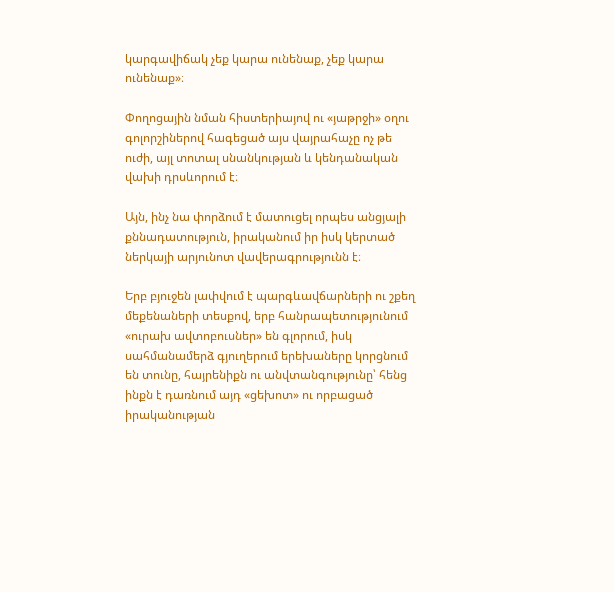կարգավիճակ չեք կարա ունենաք, չեք կարա ունենաք»։

Փողոցային նման հիստերիայով ու «յաթրջի» օղու գոլորշիներով հագեցած այս վայրահաչը ոչ թե ուժի, այլ տոտալ սնանկության և կենդանական վախի դրսևորում է։

Այն, ինչ նա փորձում է մատուցել որպես անցյալի քննադատություն, իրականում իր իսկ կերտած ներկայի արյունոտ վավերագրությունն է։

Երբ բյուջեն լափվում է պարգևավճարների ու շքեղ մեքենաների տեսքով, երբ հանրապետությունում «ուրախ ավտոբուսներ» են գլորում, իսկ սահմանամերձ գյուղերում երեխաները կորցնում են տունը, հայրենիքն ու անվտանգությունը՝ հենց ինքն է դառնում այդ «ցեխոտ» ու որբացած իրականության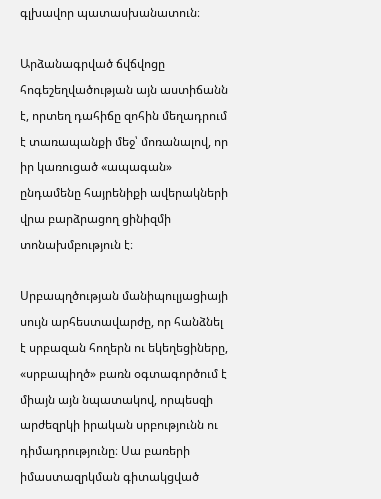գլխավոր պատասխանատուն։

Արձանագրված ճվճվոցը հոգեշեղվածության այն աստիճանն է, որտեղ դահիճը զոհին մեղադրում է տառապանքի մեջ՝ մոռանալով, որ իր կառուցած «ապագան» ընդամենը հայրենիքի ավերակների վրա բարձրացող ցինիզմի տոնախմբություն է։

Սրբապղծության մանիպուլյացիայի սույն արհեստավարժը, որ հանձնել է սրբազան հողերն ու եկեղեցիները, «սրբապիղծ» բառն օգտագործում է միայն այն նպատակով, որպեսզի արժեզրկի իրական սրբությունն ու դիմադրությունը։ Սա բառերի իմաստազրկման գիտակցված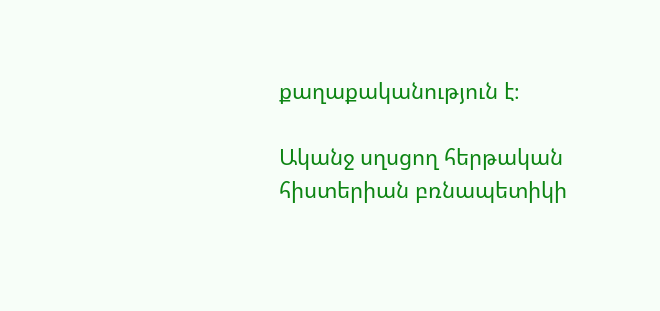քաղաքականություն է։

Ականջ սղսցող հերթական հիստերիան բռնապետիկի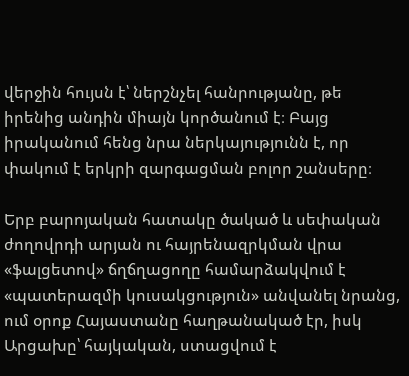վերջին հույսն է՝ ներշնչել հանրությանը, թե իրենից անդին միայն կործանում է։ Բայց իրականում հենց նրա ներկայությունն է, որ փակում է երկրի զարգացման բոլոր շանսերը։

Երբ բարոյական հատակը ծակած և սեփական ժողովրդի արյան ու հայրենազրկման վրա «ֆալցետով» ճղճղացողը համարձակվում է «պատերազմի կուսակցություն» անվանել նրանց, ում օրոք Հայաստանը հաղթանակած էր, իսկ Արցախը՝ հայկական, ստացվում է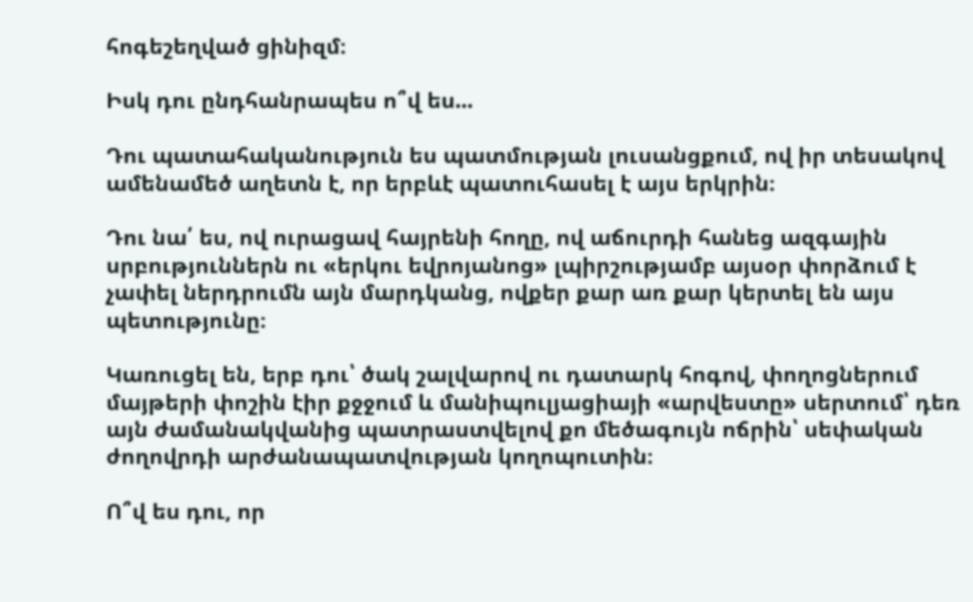հոգեշեղված ցինիզմ։

Իսկ դու ընդհանրապես ո՞վ ես...

Դու պատահականություն ես պատմության լուսանցքում, ով իր տեսակով ամենամեծ աղետն է, որ երբևէ պատուհասել է այս երկրին։

Դու նա՛ ես, ով ուրացավ հայրենի հողը, ով աճուրդի հանեց ազգային սրբություններն ու «երկու եվրոյանոց» լպիրշությամբ այսօր փորձում է չափել ներդրումն այն մարդկանց, ովքեր քար առ քար կերտել են այս պետությունը։

Կառուցել են, երբ դու՝ ծակ շալվարով ու դատարկ հոգով, փողոցներում մայթերի փոշին էիր քջջում և մանիպուլյացիայի «արվեստը» սերտում՝ դեռ այն ժամանակվանից պատրաստվելով քո մեծագույն ոճրին՝ սեփական ժողովրդի արժանապատվության կողոպուտին։

Ո՞վ ես դու, որ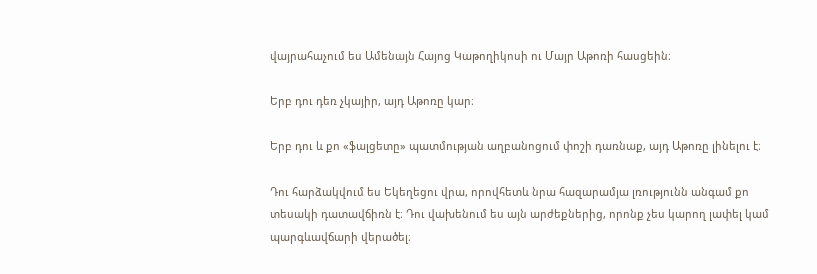վայրահաչում ես Ամենայն Հայոց Կաթողիկոսի ու Մայր Աթոռի հասցեին։

Երբ դու դեռ չկայիր, այդ Աթոռը կար։

Երբ դու և քո «ֆալցետը» պատմության աղբանոցում փոշի դառնաք, այդ Աթոռը լինելու է։

Դու հարձակվում ես Եկեղեցու վրա, որովհետև նրա հազարամյա լռությունն անգամ քո տեսակի դատավճիռն է։ Դու վախենում ես այն արժեքներից, որոնք չես կարող լափել կամ պարգևավճարի վերածել։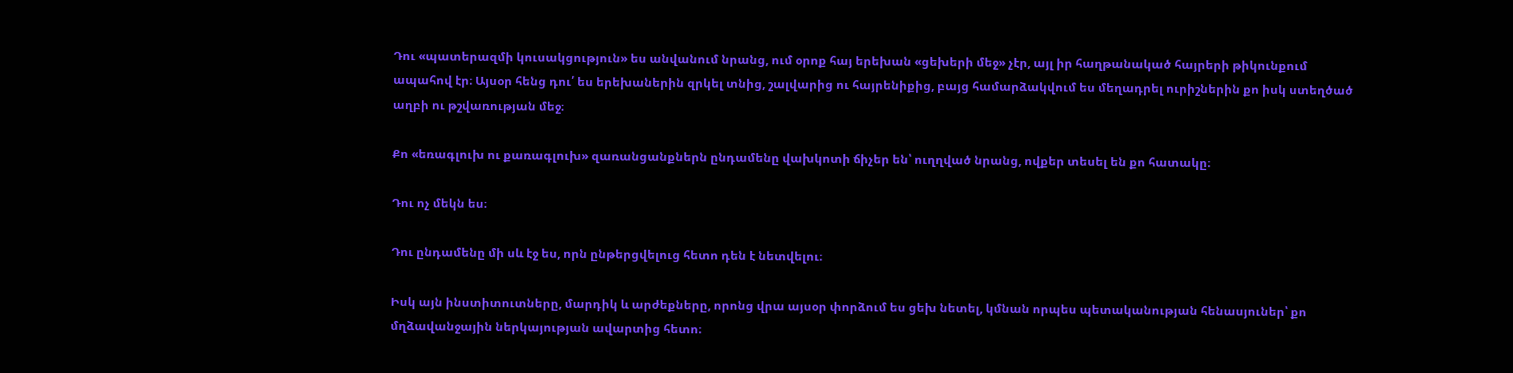Դու «պատերազմի կուսակցություն» ես անվանում նրանց, ում օրոք հայ երեխան «ցեխերի մեջ» չէր, այլ իր հաղթանակած հայրերի թիկունքում ապահով էր։ Այսօր հենց դու՛ ես երեխաներին զրկել տնից, շալվարից ու հայրենիքից, բայց համարձակվում ես մեղադրել ուրիշներին քո իսկ ստեղծած աղբի ու թշվառության մեջ։

Քո «եռագլուխ ու քառագլուխ» զառանցանքներն ընդամենը վախկոտի ճիչեր են՝ ուղղված նրանց, ովքեր տեսել են քո հատակը։

Դու ոչ մեկն ես։

Դու ընդամենը մի սև էջ ես, որն ընթերցվելուց հետո դեն է նետվելու։

Իսկ այն ինստիտուտները, մարդիկ և արժեքները, որոնց վրա այսօր փորձում ես ցեխ նետել, կմնան որպես պետականության հենասյուներ՝ քո մղձավանջային ներկայության ավարտից հետո։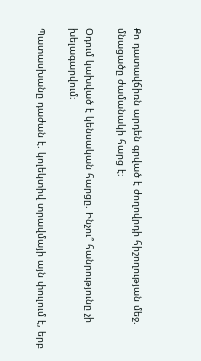Քո դատավճիռն արդեն գրված է ժողովրդի հիշողության մեջ. մնացածը ժամանակի հարց է։

Օդում կախված է կենսական հարցը. Ինչու՞ հանրությունը չի խելագարվում։

Պատասխանը դաժան է. կոլեկտիվ տրավմայի այն փուլում է, երբ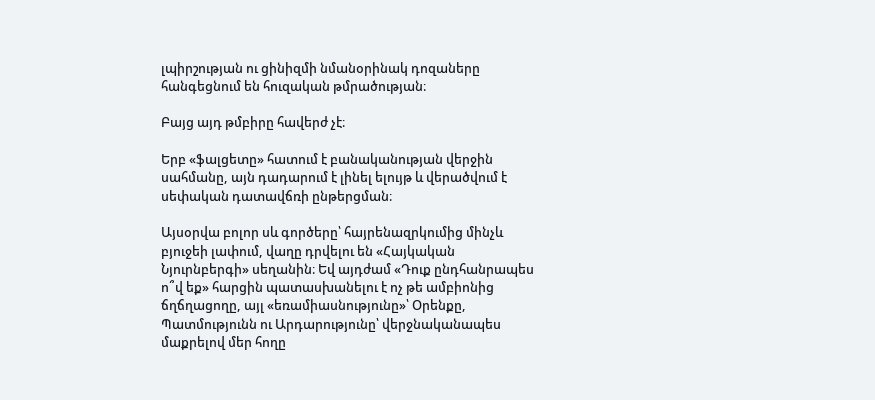լպիրշության ու ցինիզմի նմանօրինակ դոզաները հանգեցնում են հուզական թմրածության։

Բայց այդ թմբիրը հավերժ չէ։

Երբ «ֆալցետը» հատում է բանականության վերջին սահմանը, այն դադարում է լինել ելույթ և վերածվում է սեփական դատավճռի ընթերցման։

Այսօրվա բոլոր սև գործերը՝ հայրենազրկումից մինչև բյուջեի լափում, վաղը դրվելու են «Հայկական Նյուրնբերգի» սեղանին։ Եվ այդժամ «Դուք ընդհանրապես ո՞վ եք» հարցին պատասխանելու է ոչ թե ամբիոնից ճղճղացողը, այլ «եռամիասնությունը»՝ Օրենքը, Պատմությունն ու Արդարությունը՝ վերջնականապես մաքրելով մեր հողը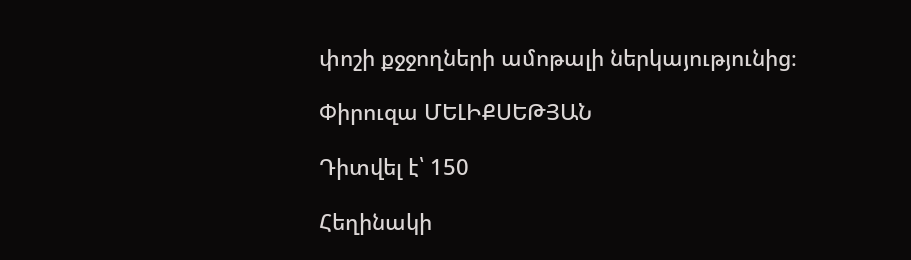փոշի քջջողների ամոթալի ներկայությունից։

Փիրուզա ՄԵԼԻՔՍԵԹՅԱՆ

Դիտվել է՝ 150

Հեղինակի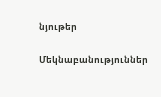նյութեր

Մեկնաբանություններ